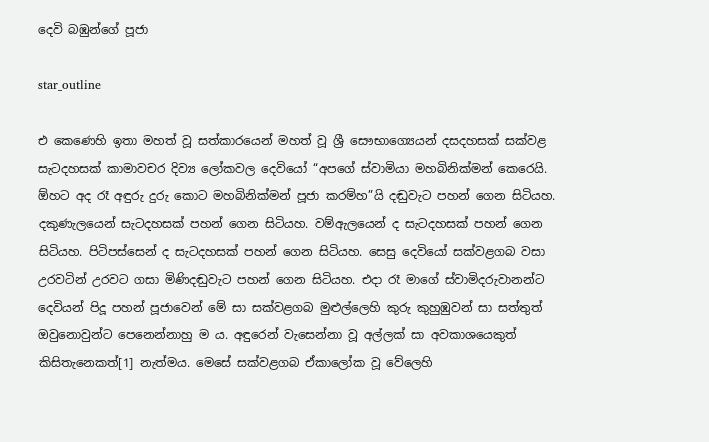දෙවි බඹුන්ගේ පූජා

star_outline

එ කෙණෙහි ඉතා මහත් වූ සත්කාරයෙන් මහත් වූ ශ්‍රී සෞභාග්‍යෙයන් දසදහසක් සක්වළ සැටදහසක් කාමාවචර දිව්‍ය ලෝකවල දෙවියෝ “අපගේ ස්වාමියා මහබිනික්මන් කෙරෙයි. ඕහට අද රෑ අඳුරු දුරු කොට මහබිනික්මන් පූජා කරම්හ”යි දඬුවැට පහන් ගෙන සිටියහ. දකුණැලයෙන් සැටදහසක් පහන් ගෙන සිටියහ. වම්ඇලයෙන් ද සැටදහසක් පහන් ගෙන සිටියහ. පිටිපස්සෙන් ද සැටදහසක් පහන් ගෙන සිටියහ. සෙසු දෙවියෝ සක්වළගබ වසා උරවටින් උරවට ගසා මිණිදඬුවැට පහන් ගෙන සිටියහ. එදා රෑ මාගේ ස්වාමිදරුවානන්ට දෙවියන් පිදූ පහන් පූජාවෙන් මේ සා සක්වළගබ මුළුල්ලෙහි කුරු කුහුඹුවන් සා සත්තුත් ඔවුනොවුන්ට පෙනෙන්නාහු ම ය. අඳුරෙන් වැසෙන්නා වූ අල්ලක් සා අවකාශයෙකුත් කිසිතැනෙකත්[1] නැත්මය. මෙසේ සක්වළගබ ඒකාලෝක වූ වේලෙහි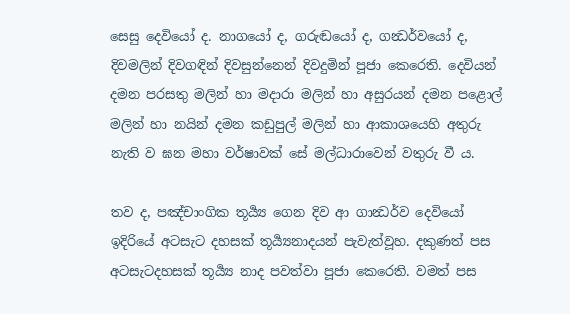සෙසු දෙවියෝ ද. නාගයෝ ද, ගරුඬයෝ ද, ගන්‍ධර්වයෝ ද, දිවමලින් දිවගඳින් දිවසුන්නෙන් දිවදුමින් පූජා කෙරෙති. දෙවියන් දමන පරසතු මලින් හා මදාරා මලින් හා අසුරයන් දමන පළොල් මලින් හා නයින් දමන කඩුපුල් මලින් හා ආකාශයෙහි අතුරු නැති ව ඝන මහා වර්ෂාවක් සේ මල්ධාරාවෙන් වතුරු වී ය.

තව ද, පඤ්චාංගික තූර්‍ය්‍ය ගෙන දිව ආ ගාන්‍ධර්ව දෙවියෝ ඉදිරියේ අටසැට දහසක් තූර්‍ය්‍යනාදයන් පැවැත්වූහ. දකුණත් පස අටසැටදහසක් තූර්‍ය්‍ය නාද පවත්වා පූජා කෙරෙති. වමත් පස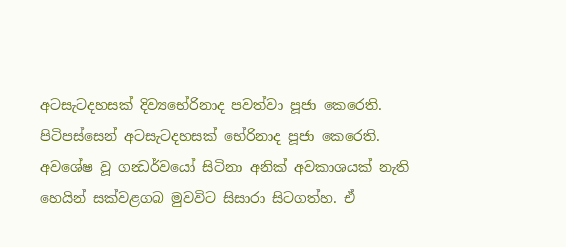අටසැටදහසක් දිව්‍යභේරිනාද පවත්වා පූජා කෙරෙති. පිටිපස්සෙන් අටසැටදහසක් භේරිනාද පූජා කෙරෙති. අවශේෂ වූ ගන්‍ධර්වයෝ සිටිනා අනික් අවකාශයක් නැති හෙයින් සක්වළගබ මුවවිට සිසාරා සිටගත්හ. ඒ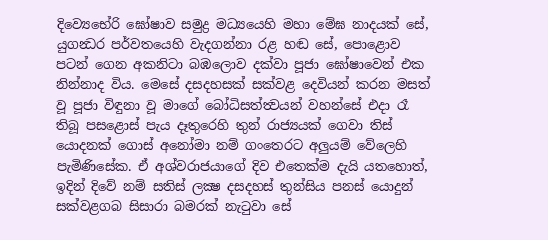දිව්‍යෙභේරි ඝෝෂාව සමුද්‍ර මධ්‍යයෙහි මහා මේඝ නාදයක් සේ, යුගන්‍ධර පර්වතයෙහි වැදගන්නා රළ හඬ සේ, පොළොව පටන් ගෙන අකනිටා බඹලොව දක්වා පූජා ඝෝෂාවෙන් එක නින්නාද විය. මෙසේ දසදහසක් සක්වළ දෙවියන් කරන මසත් වූ පූජා විඳුනා වූ මාගේ බෝධිසත්ත්‍වයන් වහන්සේ එදා රෑ තිබූ පසළොස් පැය දෑතුරෙහි තුන් රාජ්‍යයක් ගෙවා තිස් යොදනක් ගොස් අනෝමා නම් ගංතෙරට අලුයම් වේලෙහි පැමිණිසේක. ඒ අශ්වරාජයාගේ දිව එතෙක්ම දැයි යතහොත්, ඉදින් දිවේ නම් සතිස් ලක්‍ෂ දසදහස් තුන්සිය පනස් යොදුන් සක්වළගබ සිසාරා බමරක් නැටුවා සේ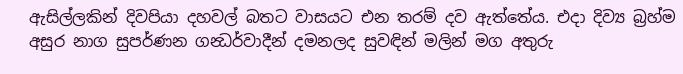ඇසිල්ලකින් දිවපියා දහවල් බතට වාසයට එන තරම් දව ඇත්තේය. එදා දිව්‍ය බ්‍රහ්ම අසුර නාග සුපර්ණන ගන්‍ධර්වාදීන් දමනලද සුවඳින් මලින් මග අතුරු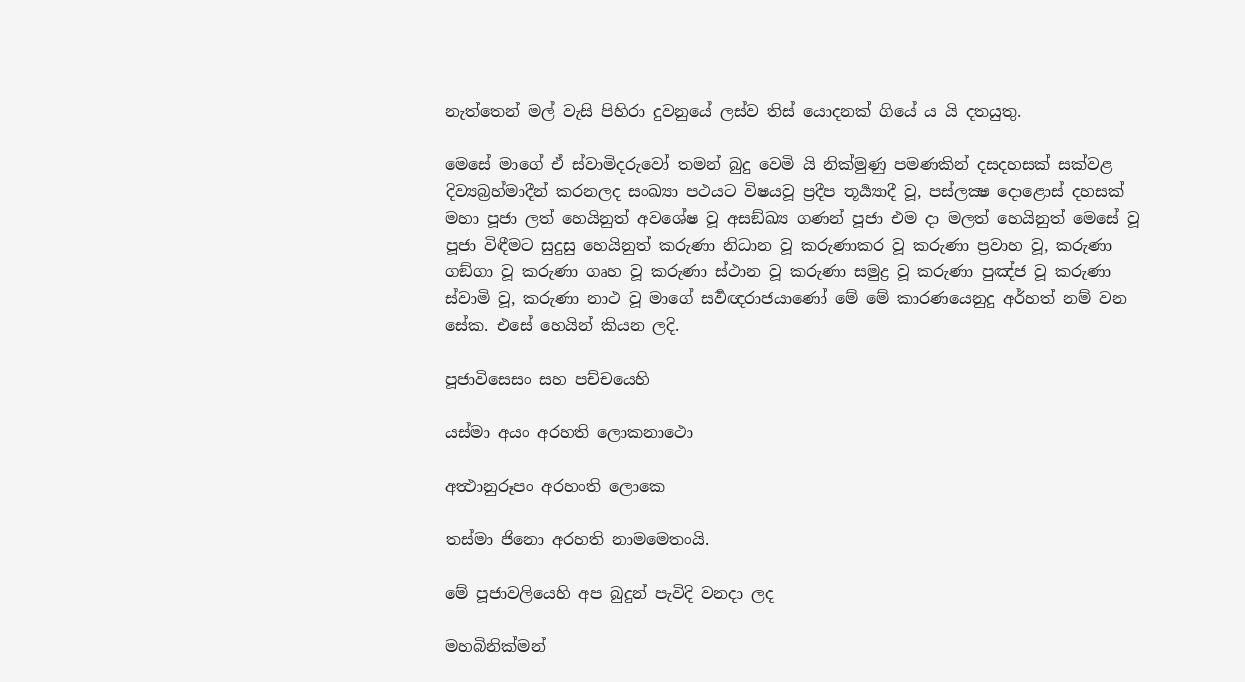නැත්තෙන් මල් වැසි පිහිරා දුවනුයේ ලස්ව තිස් යොදනක් ගියේ ය යි දතයුතු.

මෙසේ මාගේ ඒ ස්වාමිදරුවෝ තමන් බුදු වෙමි යි නික්මුණු පමණකින් දසදහසක් සක්වළ දිව්‍යබ්‍රහ්මාදීන් කරනලද සංඛ්‍යා පථයට විෂයවූ ප්‍රදීප තූර්‍ය්‍යාදී වූ, පස්ලක්‍ෂ දොළොස් දහසක් මහා පූජා ලත් හෙයිනුත් අවශේෂ වූ අසඞ්ඛ්‍ය ගණන් පූජා එම දා මලත් හෙයිනුත් මෙසේ වූ පූජා විඳීමට සුදුසු හෙයිනුත් කරුණා නිධාන වූ කරුණාකර වූ කරුණා ප්‍රවාහ වූ, කරුණා ගඞ්ගා වූ කරුණා ගෘහ වූ කරුණා ස්ථාන වූ කරුණා සමුද්‍ර වූ කරුණා පුඤ්ජ වූ කරුණා ස්වාමි වූ, කරුණා නාථ වූ මාගේ සර්‍වඥරාජයාණෝ මේ මේ කාරණයෙනුදු අර්හත් නම් වන සේක. එසේ හෙයින් කියන ලදි.

පූජාවිසෙසං සහ පච්චයෙහි

යස්මා අයං අරහති ලොකනාථො

අත්‍ථානුරූපං අරහංති ලොකෙ

තස්මා ජිනො අරහති නාමමෙතංයි.

මේ පූජාවලියෙහි අප බුදුන් පැවිදි වනදා ලද

මහබිනික්මන්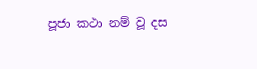පූජා කථා නම් වූ දස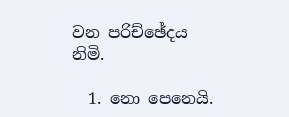වන පරිච්ඡේදය නිමි.

  1. නො පෙනෙයි.